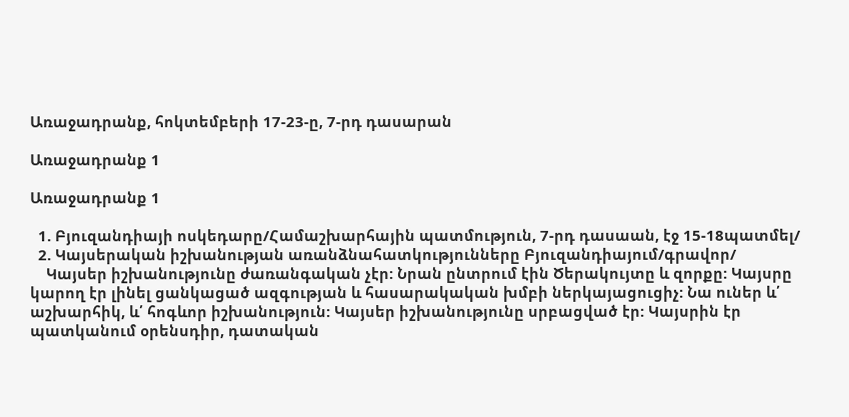Առաջադրանք, հոկտեմբերի 17-23-ը, 7-րդ դասարան

Առաջադրանք 1

Առաջադրանք 1

  1. Բյուզանդիայի ոսկեդարը/Համաշխարհային պատմություն, 7-րդ դասաան, էջ 15-18պատմել/
  2. Կայսերական իշխանության առանձնահատկությունները Բյուզանդիայում/գրավոր/
    Կայսեր իշխանությունը ժառանգական չէր: Նրան ընտրում էին Ծերակույտը և զորքը: Կայսրը կարող էր լինել ցանկացած ազգության և հասարակական խմբի ներկայացուցիչ: Նա ուներ և՛ աշխարհիկ, և՛ հոգևոր իշխանություն: Կայսեր իշխանությունը սրբացված էր: Կայսրին էր պատկանում օրենսդիր, դատական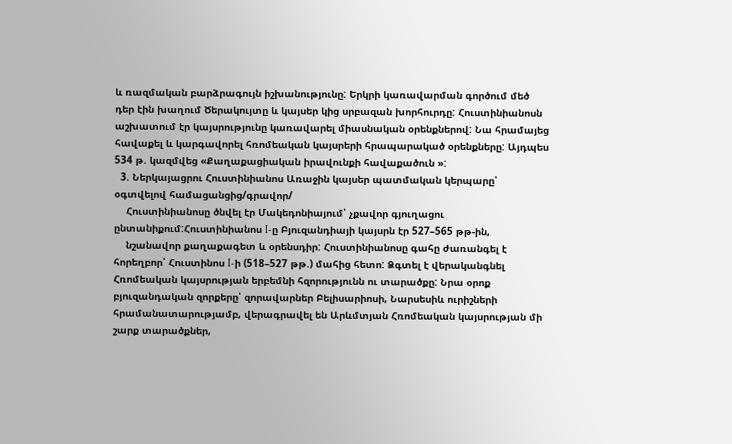և ռազմական բարձրագույն իշխանությունը: Երկրի կառավարման գործում մեծ դեր էին խաղում Ծերակույտը և կայսեր կից սրբազան խորհուրդը: Հուստինիանոսն աշխատում էր կայսրությունը կառավարել միասնական օրենքներով: Նա հրամայեց հավաքել և կարգավորել հռոմեական կայսրերի հրապարակած օրենքները: Այդպես 534 թ. կազմվեց «Քաղաքացիական իրավունքի հավաքածուն »:
  3. Ներկայացրու Հուստինիանոս Առաջին կայսեր պատմական կերպարը՝ օգտվելով համացանցից/գրավոր/
    Հուստինիանոսը ծնվել էր Մակեդոնիայում՝ չքավոր գյուղացու ընտանիքում:Հուստինիանոս I-ը Բյուզանդիայի կայսրն էր 527–565 թթ-ին,
    նշանավոր քաղաքագետ և օրենսդիր: Հուստինիանոսը գահը ժառանգել է հորեղբոր՝ Հուստինոս I-ի (518–527 թթ.) մահից հետո: Ձգտել է վերականգնել Հռոմեական կայսրության երբեմնի հզորությունն ու տարածքը: Նրա օրոք բյուզանդական զորքերը՝ զորավարներ Բելիսարիոսի, Նարսեսիև ուրիշների հրամանատարությամբ, վերագրավել են Արևմտյան Հռոմեական կայսրության մի շարք տարածքներ,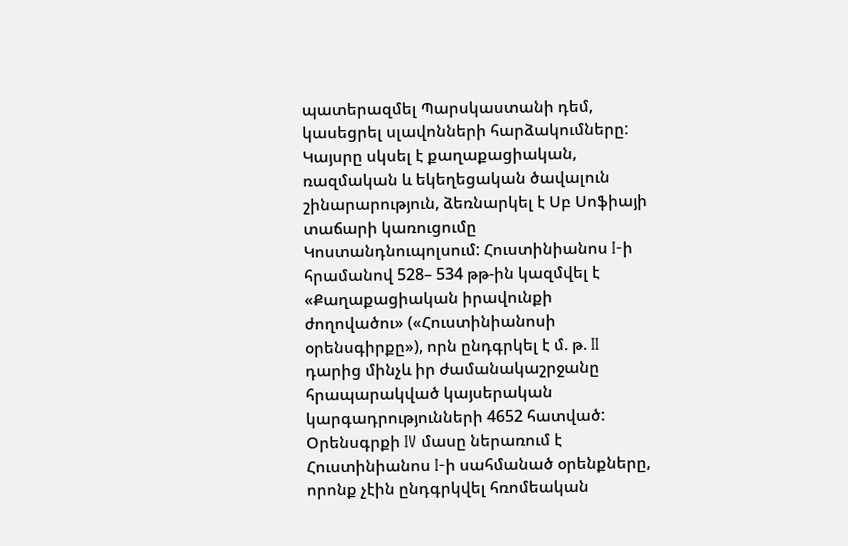պատերազմել Պարսկաստանի դեմ, կասեցրել սլավոնների հարձակումները: Կայսրը սկսել է քաղաքացիական, ռազմական և եկեղեցական ծավալուն շինարարություն, ձեռնարկել է Սբ Սոֆիայի տաճարի կառուցումը Կոստանդնուպոլսում: Հուստինիանոս I-ի հրամանով 528– 534 թթ-ին կազմվել է «Քաղաքացիական իրավունքի ժողովածու» («Հուստինիանոսի օրենսգիրքը»), որն ընդգրկել է մ. թ. II դարից մինչև իր ժամանակաշրջանը հրապարակված կայսերական կարգադրությունների 4652 հատված: Օրենսգրքի IV մասը ներառում է Հուստինիանոս I-ի սահմանած օրենքները, որոնք չէին ընդգրկվել հռոմեական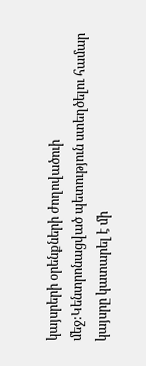կայսրերի օրենքների ժողովածուի մեջ:Կենտրոնացված պետություն ստեղծելու համար կայսրը կատարել է մի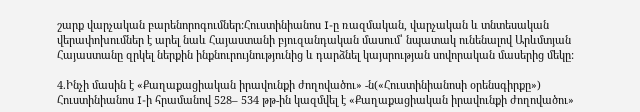շարք վարչական բարենորոգումներ:Հուստինիանոս I-ը ռազմական, վարչական և տնտեսական վերափոխումներ է արել նաև Հայաստանի բյուզանդական մասում՝ նպատակ ունենալով Արևմտյան Հայաստանը զրկել ներքին ինքնուրույնությունից և դարձնել կայսրության սովորական մասերից մեկը:

4.Ինչի մասին է «Քաղաքացիական իրավունքի ժողովածու» -ն(«Հուստինիանոսի օրենսգիրքը»)
Հուստինիանոս I-ի հրամանով 528– 534 թթ-ին կազմվել է «Քաղաքացիական իրավունքի ժողովածու»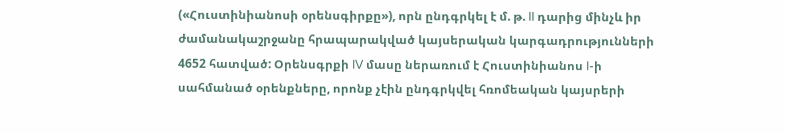(«Հուստինիանոսի օրենսգիրքը»), որն ընդգրկել է մ. թ. II դարից մինչև իր ժամանակաշրջանը հրապարակված կայսերական կարգադրությունների 4652 հատված: Օրենսգրքի IV մասը ներառում է Հուստինիանոս I-ի սահմանած օրենքները, որոնք չէին ընդգրկվել հռոմեական կայսրերի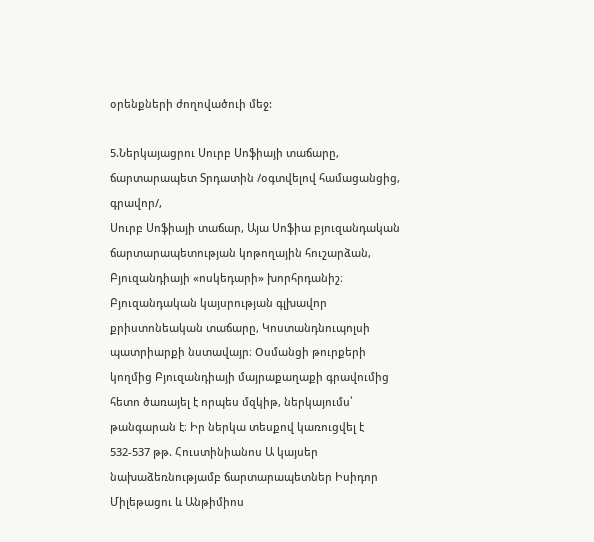օրենքների ժողովածուի մեջ:

5.Ներկայացրու Սուրբ Սոֆիայի տաճարը, ճարտարապետ Տրդատին /օգտվելով համացանցից, գրավոր/,
Սուրբ Սոֆիայի տաճար, Այա Սոֆիա բյուզանդական ճարտարապետության կոթողային հուշարձան, Բյուզանդիայի «ոսկեդարի» խորհրդանիշ։ Բյուզանդական կայսրության գլխավոր քրիստոնեական տաճարը, Կոստանդնուպոլսի պատրիարքի նստավայր։ Oսմանցի թուրքերի կողմից Բյուզանդիայի մայրաքաղաքի գրավումից հետո ծառայել է որպես մզկիթ, ներկայումս՝ թանգարան է։ Իր ներկա տեսքով կառուցվել է 532-537 թթ. Հուստինիանոս Ա կայսեր նախաձեռնությամբ ճարտարապետներ Իսիդոր Միլեթացու և Անթիմիոս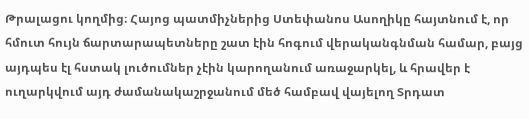Թրալացու կողմից։ Հայոց պատմիչներից Ստեփանոս Ասողիկը հայտնում է, որ հմուտ հույն ճարտարապետները շատ էին հոգում վերականգնման համար, բայց այդպես էլ հստակ լուծումներ չէին կարողանում առաջարկել, և հրավեր է ուղարկվում այդ ժամանակաշրջանում մեծ համբավ վայելող Տրդատ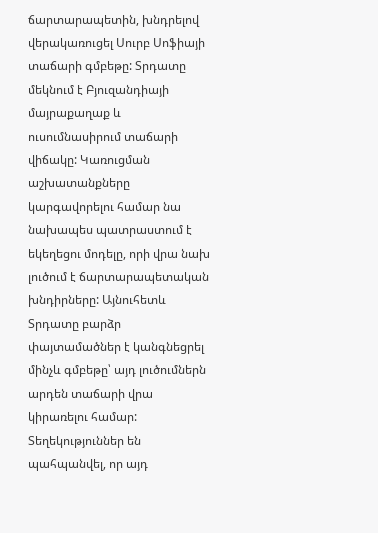ճարտարապետին, խնդրելով վերակառուցել Սուրբ Սոֆիայի տաճարի գմբեթը: Տրդատը մեկնում է Բյուզանդիայի մայրաքաղաք և ուսումնասիրում տաճարի վիճակը: Կառուցման աշխատանքները կարգավորելու համար նա նախապես պատրաստում է եկեղեցու մոդելը, որի վրա նախ լուծում է ճարտարապետական խնդիրները: Այնուհետև Տրդատը բարձր փայտամածներ է կանգնեցրել մինչև գմբեթը՝ այդ լուծումներն արդեն տաճարի վրա կիրառելու համար: Տեղեկություններ են պահպանվել, որ այդ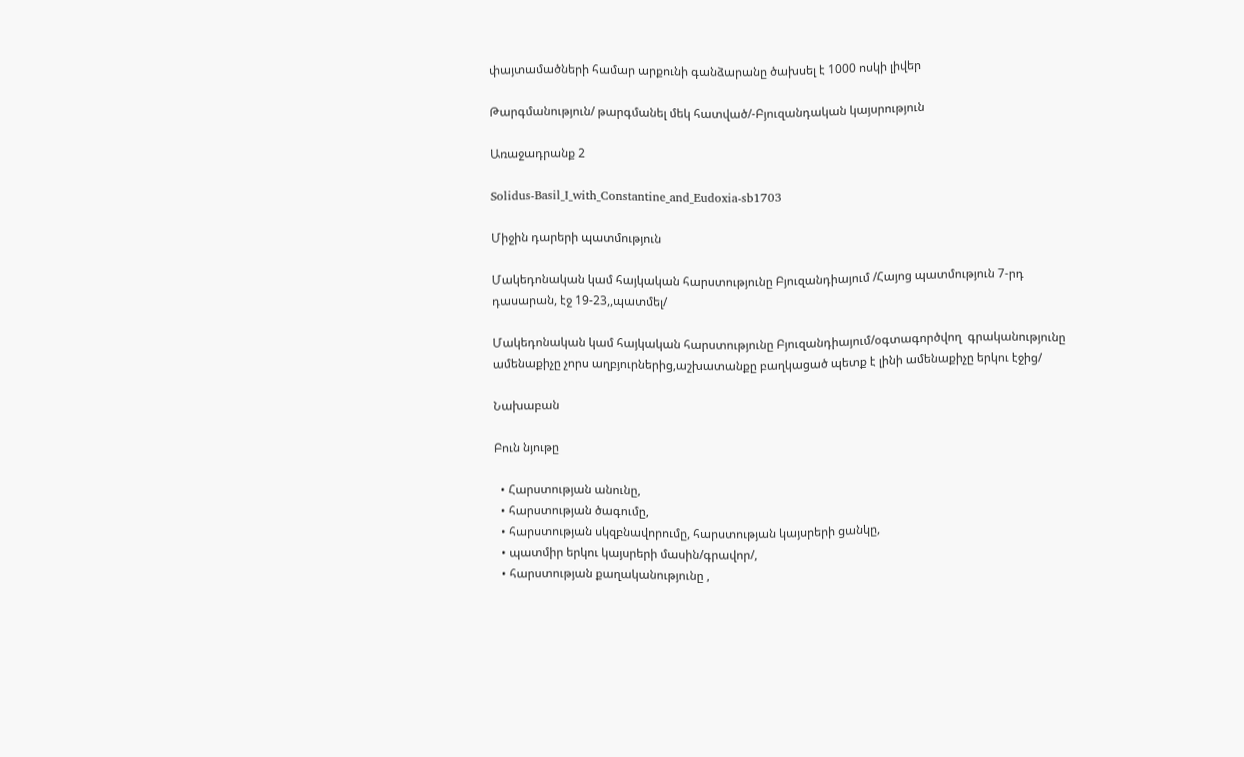փայտամածների համար արքունի գանձարանը ծախսել է 1000 ոսկի լիվեր

Թարգմանություն/ թարգմանել մեկ հատված/-Բյուզանդական կայսրություն

Առաջադրանք 2

Solidus-Basil_I_with_Constantine_and_Eudoxia-sb1703

Միջին դարերի պատմություն

Մակեդոնական կամ հայկական հարստությունը Բյուզանդիայում /Հայոց պատմություն 7-րդ դասարան, էջ 19-23,,պատմել/

Մակեդոնական կամ հայկական հարստությունը Բյուզանդիայում/օգտագործվող  գրականությունը   ամենաքիչը չորս աղբյուրներից,աշխատանքը բաղկացած պետք է լինի ամենաքիչը երկու էջից/

Նախաբան

Բուն նյութը

  • Հարստության անունը,
  • հարստության ծագումը,
  • հարստության սկզբնավորումը, հարստության կայսրերի ցանկը,
  • պատմիր երկու կայսրերի մասին/գրավոր/,
  • հարստության քաղականությունը ,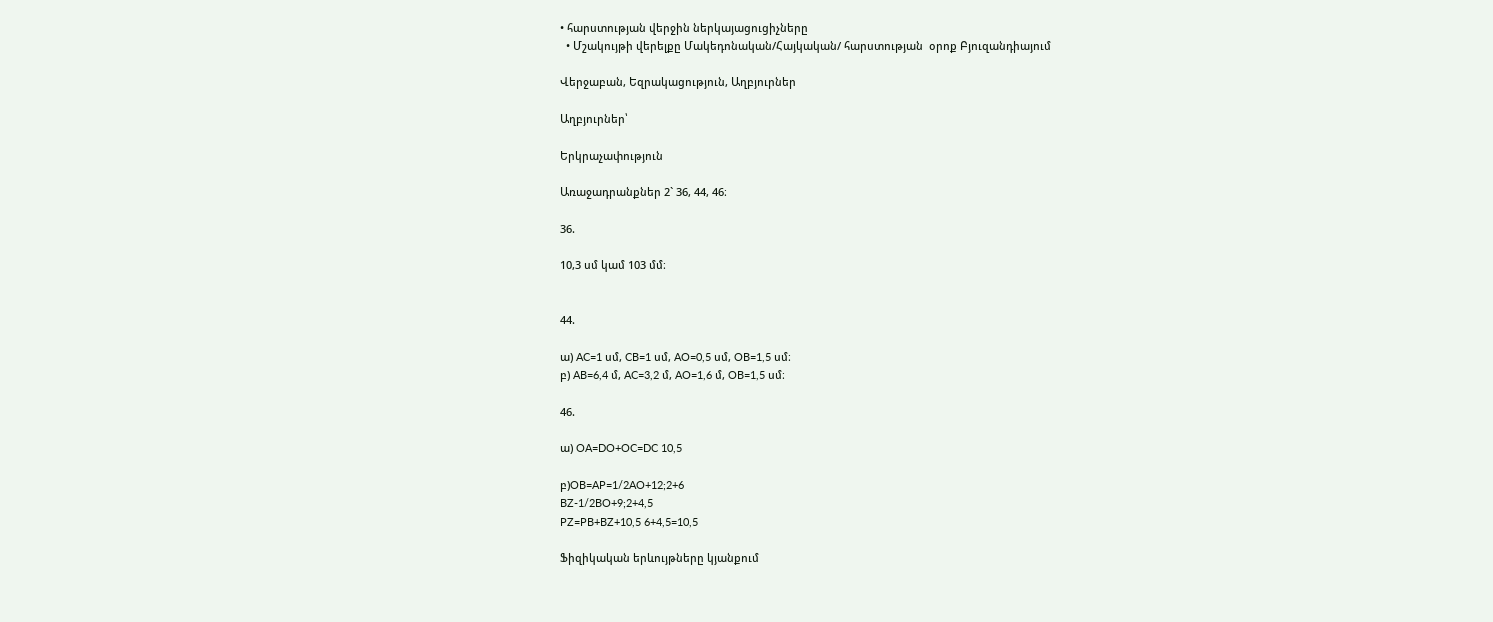• հարստության վերջին ներկայացուցիչները
  • Մշակույթի վերելքը Մակեդոնական/Հայկական/ հարստության  օրոք Բյուզանդիայում

Վերջաբան, Եզրակացություն, Աղբյուրներ

Աղբյուրներ՝

Երկրաչափություն

Առաջադրանքներ 2` 36, 44, 46։

36.

10,3 սմ կամ 103 մմ։


44.

ա) AC=1 սմ, CB=1 սմ, AO=0,5 սմ, OB=1,5 սմ։
բ) AB=6,4 մ, AC=3,2 մ, AO=1,6 մ, OB=1,5 սմ։

46.

ա) OA=DO+OC=DC 10,5

բ)OB=AP=1/2AO+12;2+6
BZ-1/2BO+9;2+4,5
PZ=PB+BZ+10,5 6+4,5=10,5

Ֆիզիկական երևույթները կյանքում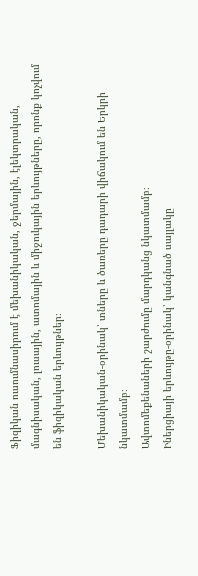Ֆիզիկան ուսումնասիրում է մեխանիկական, ջերմային, էլեկտրական, մագնիսական, լուսային, ատոմային և միջուկային երևույթները, որոնք կոչվում են ֆիզիկական երևույթներ։

Մեխանիկական-օրինակ՝ տները և ծառերը դադարի վիճակում են Երկրի նկատմամբ։
Ավտոմեքենաների շարժումը մարդկանց նկատմամբ։
Իներցիայի երևույթը-օրինակ՝ կանգնած սայլակը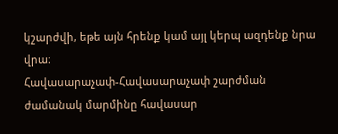կշարժվի, եթե այն հրենք կամ այլ կերպ ազդենք նրա վրա։
Հավասարաչափ-Հավասարաչափ շարժման ժամանակ մարմինը հավասար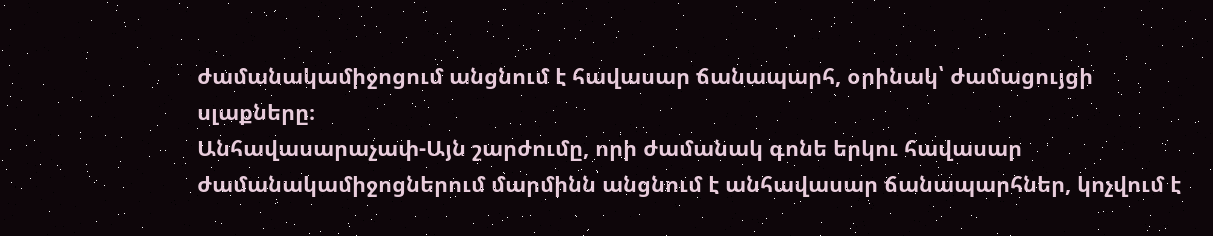ժամանակամիջոցում անցնում է հավասար ճանապարհ, օրինակ՝ ժամացույցի սլաքները։
Անհավասարաչափ-Այն շարժումը, որի ժամանակ գոնե երկու հավասար ժամանակամիջոցներում մարմինն անցնում է անհավասար ճանապարհներ, կոչվում է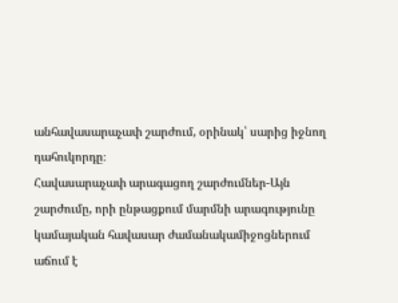անհավասարաչափ շարժում, օրինակ՝ սարից իջնող դահուկորդը։
Հավասարաչափ արագացող շարժումներ-Այն շարժումը, որի ընթացքում մարմնի արագությունը կամայական հավասար ժամանակամիջոցներում աճում է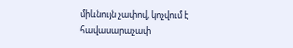միևնույն չափով, կոչվում է հավասարաչափ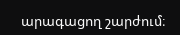արագացող շարժում։